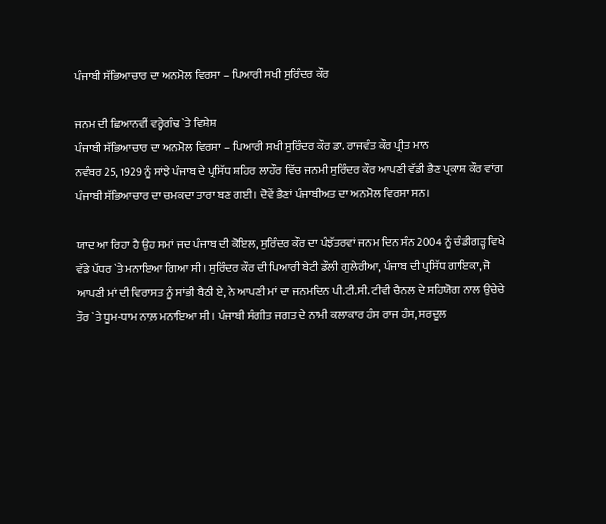ਪੰਜਾਬੀ ਸੱਭਿਆਚਾਰ ਦਾ ਅਨਮੋਲ ਵਿਰਸਾ – ਪਿਆਰੀ ਸਖੀ ਸੁਰਿੰਦਰ ਕੌਰ

ਜਨਮ ਦੀ ਛਿਆਨਵੀਂ ਵਰ੍ਹੇਗੰਢ `ਤੇ ਵਿਸ਼ੇਸ਼
ਪੰਜਾਬੀ ਸੱਭਿਆਚਾਰ ਦਾ ਅਨਮੋਲ ਵਿਰਸਾ – ਪਿਆਰੀ ਸਖੀ ਸੁਰਿੰਦਰ ਕੌਰ ਡਾ. ਰਾਜਵੰਤ ਕੌਰ ਪ੍ਰੀਤ ਮਾਨ
ਨਵੰਬਰ 25, 1929 ਨੂੰ ਸਾਂਝੇ ਪੰਜਾਬ ਦੇ ਪ੍ਰਸਿੱਧ ਸ਼ਹਿਰ ਲਾਹੌਰ ਵਿੱਚ ਜਨਮੀ ਸੁਰਿੰਦਰ ਕੌਰ ਆਪਣੀ ਵੱਡੀ ਭੈਣ ਪ੍ਰਕਾਸ਼ ਕੌਰ ਵਾਂਗ ਪੰਜਾਬੀ ਸੱਭਿਆਚਾਰ ਦਾ ਚਮਕਦਾ ਤਾਰਾ ਬਣ ਗਈ। ਦੋਵੇਂ ਭੈਣਾਂ ਪੰਜਾਬੀਅਤ ਦਾ ਅਨਮੋਲ ਵਿਰਸਾ ਸਨ।

ਯਾਦ ਆ ਰਿਹਾ ਹੈ ਉਹ ਸਮਾਂ ਜਦ ਪੰਜਾਬ ਦੀ ਕੋਇਲ, ਸੁਰਿੰਦਰ ਕੌਰ ਦਾ ਪੰਝੱਤਰਵਾਂ ਜਨਮ ਦਿਨ ਸੰਨ 2004 ਨੂੰ ਚੰਡੀਗੜ੍ਹ ਵਿਖੇ ਵੱਡੇ ਪੱਧਰ `ਤੇ ਮਨਾਇਆ ਗਿਆ ਸੀ। ਸੁਰਿੰਦਰ ਕੌਰ ਦੀ ਪਿਆਰੀ ਬੇਟੀ ਡੌਲੀ ਗੁਲੇਰੀਆ, ਪੰਜਾਬ ਦੀ ਪ੍ਰਸਿੱਧ ਗਾਇਕਾ, ਜੋ ਆਪਣੀ ਮਾਂ ਦੀ ਵਿਰਾਸਤ ਨੂੰ ਸਾਂਭੀ ਬੈਠੀ ਏ, ਨੇ ਆਪਣੀ ਮਾਂ ਦਾ ਜਨਮਦਿਨ ਪੀ.ਟੀ.ਸੀ. ਟੀਵੀ ਚੈਨਲ ਦੇ ਸਹਿਯੋਗ ਨਾਲ ਉਚੇਚੇ ਤੌਰ `ਤੇ ਧੂਮ-ਧਾਮ ਨਾਲ਼ ਮਨਾਇਆ ਸੀ। ਪੰਜਾਬੀ ਸੰਗੀਤ ਜਗਤ ਦੇ ਨਾਮੀ ਕਲਾਕਾਰ ਹੰਸ ਰਾਜ ਹੰਸ, ਸਰਦੂਲ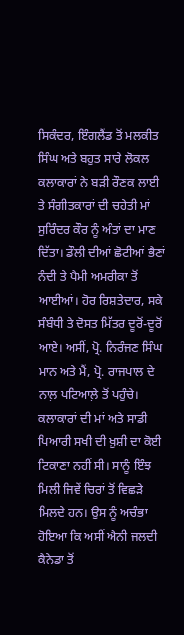ਸਿਕੰਦਰ, ਇੰਗਲੈਂਡ ਤੋਂ ਮਲਕੀਤ ਸਿੰਘ ਅਤੇ ਬਹੁਤ ਸਾਰੇ ਲੋਕਲ ਕਲਾਕਾਰਾਂ ਨੇ ਬੜੀ ਰੌਣਕ ਲਾਈ ਤੇ ਸੰਗੀਤਕਾਰਾਂ ਦੀ ਚਹੇਤੀ ਮਾਂ ਸੁਰਿੰਦਰ ਕੌਰ ਨੂੰ ਅੰਤਾਂ ਦਾ ਮਾਣ ਦਿੱਤਾ। ਡੌਲੀ ਦੀਆਂ ਛੋਟੀਆਂ ਭੈਣਾਂ ਨੰਦੀ ਤੇ ਪੈਮੀ ਅਮਰੀਕਾ ਤੋਂ ਆਈਆਂ। ਹੋਰ ਰਿਸ਼ਤੇਦਾਰ, ਸਕੇ ਸੰਬੰਧੀ ਤੇ ਦੋਸਤ ਮਿੱਤਰ ਦੂਰੋਂ-ਦੂਰੋਂ ਆਏ। ਅਸੀਂ, ਪ੍ਰੋ. ਨਿਰੰਜਣ ਸਿੰਘ ਮਾਨ ਅਤੇ ਮੈਂ, ਪ੍ਰੋ. ਰਾਜਪਾਲ ਦੇ ਨਾਲ਼ ਪਟਿਆਲ਼ੇ ਤੋਂ ਪਹੁੰਚੇ। ਕਲਾਕਾਰਾਂ ਦੀ ਮਾਂ ਅਤੇ ਸਾਡੀ ਪਿਆਰੀ ਸਖੀ ਦੀ ਖ਼ੁਸ਼ੀ ਦਾ ਕੋਈ ਟਿਕਾਣਾ ਨਹੀਂ ਸੀ। ਸਾਨੂੰ ਇੰਝ ਮਿਲੀ ਜਿਵੇਂ ਚਿਰਾਂ ਤੋਂ ਵਿਛੜੇ ਮਿਲਦੇ ਹਨ। ਉਸ ਨੂੰ ਅਚੰਭਾ ਹੋਇਆ ਕਿ ਅਸੀਂ ਐਨੀ ਜਲਦੀ ਕੈਨੇਡਾ ਤੋਂ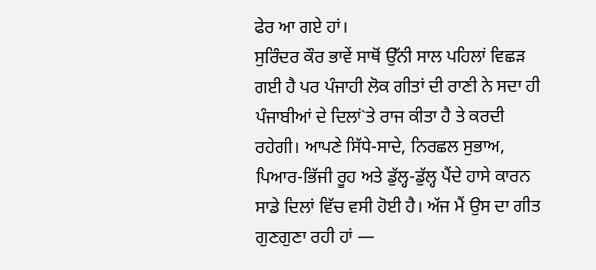ਫੇਰ ਆ ਗਏ ਹਾਂ।
ਸੁਰਿੰਦਰ ਕੌਰ ਭਾਵੇਂ ਸਾਥੋਂ ਉੱਨੀ ਸਾਲ ਪਹਿਲਾਂ ਵਿਛੜ ਗਈ ਹੈ ਪਰ ਪੰਜਾਹੀ ਲੋਕ ਗੀਤਾਂ ਦੀ ਰਾਣੀ ਨੇ ਸਦਾ ਹੀ ਪੰਜਾਬੀਆਂ ਦੇ ਦਿਲਾਂ`ਤੇ ਰਾਜ ਕੀਤਾ ਹੈ ਤੇ ਕਰਦੀ ਰਹੇਗੀ। ਆਪਣੇ ਸਿੱਧੇ-ਸਾਦੇ, ਨਿਰਛਲ ਸੁਭਾਅ, ਪਿਆਰ-ਭਿੱਜੀ ਰੂਹ ਅਤੇ ਡੁੱਲ੍ਹ-ਡੁੱਲ੍ਹ ਪੈਂਦੇ ਹਾਸੇ ਕਾਰਨ ਸਾਡੇ ਦਿਲਾਂ ਵਿੱਚ ਵਸੀ ਹੋਈ ਹੈ। ਅੱਜ ਮੈਂ ਉਸ ਦਾ ਗੀਤ ਗੁਣਗੁਣਾ ਰਹੀ ਹਾਂ —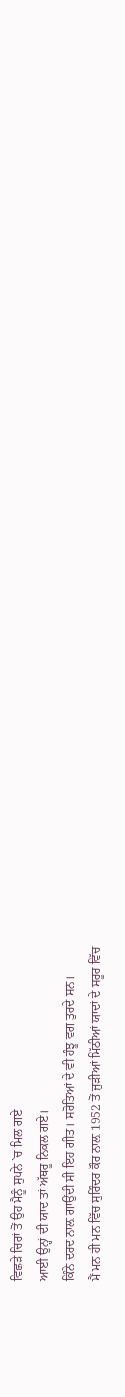ਵਿਛੜੇ ਚਿਰਾਂ ਤੋਂ ਉਹ ਮੈਨੂੰ ਸੁਪਨੇ `ਚ ਮਿਲ ਗਏ
ਆਈ ਉਨ੍ਹਾਂ ਦੀ ਯਾਦ ਤਾਂ ਅੱਥਰੂ ਨਿਕਲ ਗਏ।
ਕਿੰਨੇ ਦਰਦ ਨਾਲ਼ ਗਾਉਂਦੀ ਸੀ ਇਹ ਗੀਤ। ਸਰੋਤਿਆਂ ਦੇ ਵੀ ਹੰਝੂ ਵਗ ਤੁਰਦੇ ਸਨ।
ਮੈਂ ਮਨ ਹੀ ਮਨ ਵਿੱਚ ਸੁਰਿੰਦਰ ਕੌਰ ਨਾਲ਼ 1952 ਤੋਂ ਜੁੜੀਆਂ ਮਿੱਠੀਆਂ ਯਾਦਾਂ ਦੇ ਸਰੂਰ ਵਿੱਚ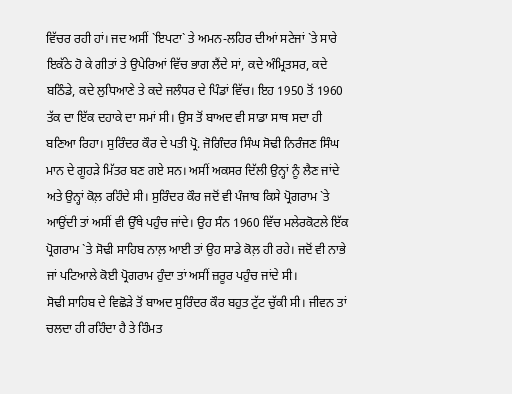ਵਿੱਚਰ ਰਹੀ ਹਾਂ। ਜਦ ਅਸੀਂ `ਇਪਟਾ` ਤੇ ਅਮਨ-ਲਹਿਰ ਦੀਆਂ ਸਟੇਜਾਂ `ਤੇ ਸਾਰੇ ਇਕੱਠੇ ਹੋ ਕੇ ਗੀਤਾਂ ਤੇ ਉਪੇਰਿਆਂ ਵਿੱਚ ਭਾਗ ਲੈਂਦੇ ਸਾਂ, ਕਦੇ ਅੰਮ੍ਰਿਤਸਰ, ਕਦੇ ਬਠਿੰਡੇ, ਕਦੇ ਲੁਧਿਆਣੇ ਤੇ ਕਦੇ ਜਲੰਧਰ ਦੇ ਪਿੰਡਾਂ ਵਿੱਚ। ਇਹ 1950 ਤੋਂ 1960 ਤੱਕ ਦਾ ਇੱਕ ਦਹਾਕੇ ਦਾ ਸਮਾਂ ਸੀ। ਉਸ ਤੋਂ ਬਾਅਦ ਵੀ ਸਾਡਾ ਸਾਥ ਸਦਾ ਹੀ ਬਣਿਆ ਰਿਹਾ। ਸੁਰਿੰਦਰ ਕੌਰ ਦੇ ਪਤੀ ਪ੍ਰੋ. ਜੋਗਿੰਦਰ ਸਿੰਘ ਸੋਢੀ ਨਿਰੰਜਣ ਸਿੰਘ ਮਾਨ ਦੇ ਗੂਹੜੇ ਮਿੱਤਰ ਬਣ ਗਏ ਸਨ। ਅਸੀਂ ਅਕਸਰ ਦਿੱਲੀ ਉਨ੍ਹਾਂ ਨੂੰ ਲੈਣ ਜਾਂਦੇ ਅਤੇ ਉਨ੍ਹਾਂ ਕੋਲ਼ ਰਹਿੰਦੇ ਸੀ। ਸੁਰਿੰਦਰ ਕੌਰ ਜਦੋਂ ਵੀ ਪੰਜਾਬ ਕਿਸੇ ਪ੍ਰੋਗਰਾਮ `ਤੇ ਆਉਂਦੀ ਤਾਂ ਅਸੀਂ ਵੀ ਉੱਥੇ ਪਹੁੰਚ ਜਾਂਦੇ। ਉਹ ਸੰਨ 1960 ਵਿੱਚ ਮਲੇਰਕੋਟਲੇ ਇੱਕ ਪ੍ਰੋਗਰਾਮ `ਤੇ ਸੋਢੀ ਸਾਹਿਬ ਨਾਲ਼ ਆਈ ਤਾਂ ਉਹ ਸਾਡੇ ਕੋਲ਼ ਹੀ ਰਹੇ। ਜਦੋਂ ਵੀ ਨਾਭੇ ਜਾਂ ਪਟਿਆਲੇ ਕੋਈ ਪ੍ਰੋਗਰਾਮ ਹੁੰਦਾ ਤਾਂ ਅਸੀਂ ਜ਼ਰੂਰ ਪਹੁੰਚ ਜਾਂਦੇ ਸੀ।
ਸੋਢੀ ਸਾਹਿਬ ਦੇ ਵਿਛੋੜੇ ਤੋਂ ਬਾਅਦ ਸੁਰਿੰਦਰ ਕੌਰ ਬਹੁਤ ਟੁੱਟ ਚੁੱਕੀ ਸੀ। ਜੀਵਨ ਤਾਂ ਚਲਦਾ ਹੀ ਰਹਿੰਦਾ ਹੈ ਤੇ ਹਿੰਮਤ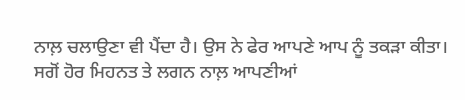ਨਾਲ਼ ਚਲਾਉਣਾ ਵੀ ਪੈਂਦਾ ਹੈ। ਉਸ ਨੇ ਫੇਰ ਆਪਣੇ ਆਪ ਨੂੰ ਤਕੜਾ ਕੀਤਾ। ਸਗੋਂ ਹੋਰ ਮਿਹਨਤ ਤੇ ਲਗਨ ਨਾਲ਼ ਆਪਣੀਆਂ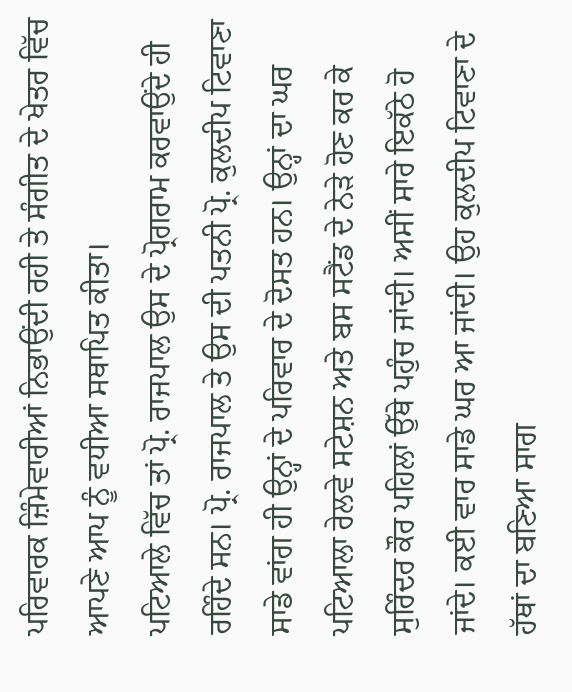ਪਰਿਵਾਰਕ ਜ਼ਿੰਮੇਵਾਰੀਆਂ ਨਿਭਾਉਂਦੀ ਰਹੀ ਤੇ ਸੰਗੀਤ ਦੇ ਖੇਤਰ ਵਿੱਚ ਆਪਣੇ ਆਪ ਨੂੰ ਵਧੀਆ ਸਥਾਪਿਤ ਕੀਤਾ।
ਪਟਿਆਲੇ ਵਿੱਚ ਤਾਂ ਪ੍ਰੋ. ਰਾਜਪਾਲ ਉਸ ਦੇ ਪ੍ਰੋਗਰਾਮ ਕਰਵਾਉਂਦੇ ਹੀ ਰਹਿੰਦੇ ਸਨ। ਪ੍ਰੋ. ਰਾਜਪਾਲ ਤੇ ਉਸ ਦੀ ਪਤਨੀ ਪ੍ਰੋ. ਕੁਲਦੀਪ ਟਿਵਾਣਾ ਸਾਡੇ ਵਾਂਗ ਹੀ ਉਨ੍ਹਾਂ ਦੇ ਪਰਿਵਾਰ ਦੇ ਦੋਸਤ ਹਨ। ਉਨ੍ਹਾਂ ਦਾ ਘਰ ਪਟਿਆਲਾ ਰੇਲਵੇ ਸਟੇਸ਼ਨ ਅਤੇ ਬਸ ਸਟੈਂਡ ਦੇ ਨੇੜੇ ਹੋਣ ਕਰ ਕੇ ਸੁਰਿੰਦਰ ਕੌਰ ਪਹਿਲਾਂ ਉੱਥੇ ਪਹੁੰਚ ਜਾਂਦੀ। ਅਸੀਂ ਸਾਰੇ ਇਕੱਠੇ ਹੋ ਜਾਂਦੇ। ਕਈ ਵਾਰ ਸਾਡੇ ਘਰ ਆ ਜਾਂਦੀ। ਉਹ ਕੁਲਦੀਪ ਟਿਵਾਣਾ ਦੇ ਹੱਥਾਂ ਦਾ ਬਣਿਆ ਸਾਗ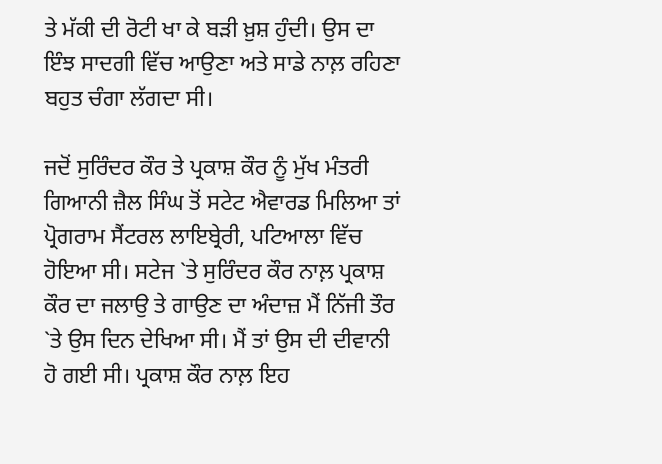ਤੇ ਮੱਕੀ ਦੀ ਰੋਟੀ ਖਾ ਕੇ ਬੜੀ ਖ਼ੁਸ਼ ਹੁੰਦੀ। ਉਸ ਦਾ ਇੰਝ ਸਾਦਗੀ ਵਿੱਚ ਆਉਣਾ ਅਤੇ ਸਾਡੇ ਨਾਲ਼ ਰਹਿਣਾ ਬਹੁਤ ਚੰਗਾ ਲੱਗਦਾ ਸੀ।

ਜਦੋਂ ਸੁਰਿੰਦਰ ਕੌਰ ਤੇ ਪ੍ਰਕਾਸ਼ ਕੌਰ ਨੂੰ ਮੁੱਖ ਮੰਤਰੀ ਗਿਆਨੀ ਜ਼ੈਲ ਸਿੰਘ ਤੋਂ ਸਟੇਟ ਐਵਾਰਡ ਮਿਲਿਆ ਤਾਂ ਪ੍ਰੋਗਰਾਮ ਸੈਂਟਰਲ ਲਾਇਬ੍ਰੇਰੀ, ਪਟਿਆਲਾ ਵਿੱਚ ਹੋਇਆ ਸੀ। ਸਟੇਜ `ਤੇ ਸੁਰਿੰਦਰ ਕੌਰ ਨਾਲ਼ ਪ੍ਰਕਾਸ਼ ਕੌਰ ਦਾ ਜਲਾਉ ਤੇ ਗਾਉਣ ਦਾ ਅੰਦਾਜ਼ ਮੈਂ ਨਿੱਜੀ ਤੌਰ `ਤੇ ਉਸ ਦਿਨ ਦੇਖਿਆ ਸੀ। ਮੈਂ ਤਾਂ ਉਸ ਦੀ ਦੀਵਾਨੀ ਹੋ ਗਈ ਸੀ। ਪ੍ਰਕਾਸ਼ ਕੌਰ ਨਾਲ਼ ਇਹ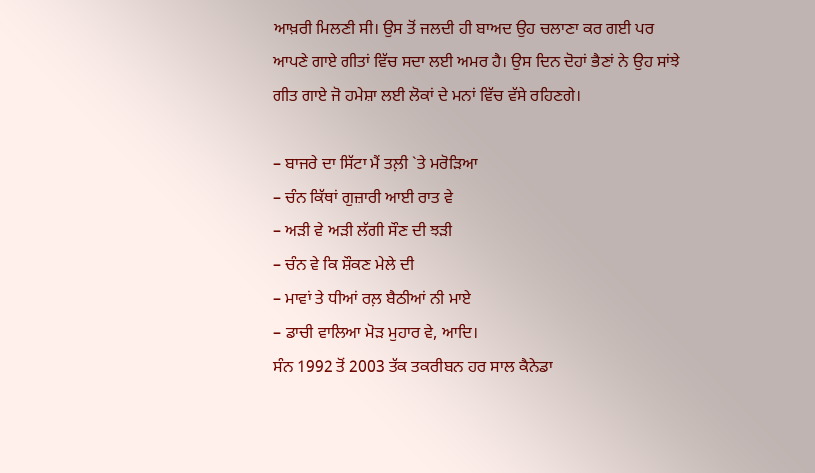ਆਖ਼ਰੀ ਮਿਲਣੀ ਸੀ। ਉਸ ਤੋਂ ਜਲਦੀ ਹੀ ਬਾਅਦ ਉਹ ਚਲਾਣਾ ਕਰ ਗਈ ਪਰ ਆਪਣੇ ਗਾਏ ਗੀਤਾਂ ਵਿੱਚ ਸਦਾ ਲਈ ਅਮਰ ਹੈ। ਉਸ ਦਿਨ ਦੋਹਾਂ ਭੈਣਾਂ ਨੇ ਉਹ ਸਾਂਝੇ ਗੀਤ ਗਾਏ ਜੋ ਹਮੇਸ਼ਾ ਲਈ ਲੋਕਾਂ ਦੇ ਮਨਾਂ ਵਿੱਚ ਵੱਸੇ ਰਹਿਣਗੇ।

– ਬਾਜਰੇ ਦਾ ਸਿੱਟਾ ਮੈਂ ਤਲ਼ੀ `ਤੇ ਮਰੋੜਿਆ
– ਚੰਨ ਕਿੱਥਾਂ ਗੁਜ਼ਾਰੀ ਆਈ ਰਾਤ ਵੇ
– ਅੜੀ ਵੇ ਅੜੀ ਲੱਗੀ ਸੌਣ ਦੀ ਝੜੀ
– ਚੰਨ ਵੇ ਕਿ ਸ਼ੌਕਣ ਮੇਲੇ ਦੀ
– ਮਾਵਾਂ ਤੇ ਧੀਆਂ ਰਲ਼ ਬੈਠੀਆਂ ਨੀ ਮਾਏ
– ਡਾਚੀ ਵਾਲਿਆ ਮੋੜ ਮੁਹਾਰ ਵੇ, ਆਦਿ।
ਸੰਨ 1992 ਤੋਂ 2003 ਤੱਕ ਤਕਰੀਬਨ ਹਰ ਸਾਲ ਕੈਨੇਡਾ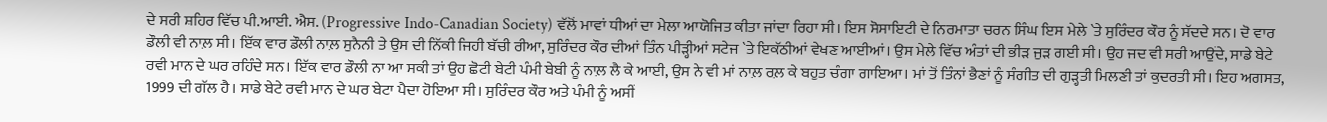ਦੇ ਸਰੀ ਸ਼ਹਿਰ ਵਿੱਚ ਪੀ.ਆਈ. ਐਸ. (Progressive Indo-Canadian Society) ਵੱਲੋਂ ਮਾਵਾਂ ਧੀਆਂ ਦਾ ਮੇਲਾ ਆਯੋਜਿਤ ਕੀਤਾ ਜਾਂਦਾ ਰਿਹਾ ਸੀ। ਇਸ ਸੋਸਾਇਟੀ ਦੇ ਨਿਰਮਾਤਾ ਚਰਨ ਸਿੰਘ ਇਸ ਮੇਲੇ `ਤੇ ਸੁਰਿੰਦਰ ਕੌਰ ਨੂੰ ਸੱਦਦੇ ਸਨ। ਦੋ ਵਾਰ ਡੌਲੀ ਵੀ ਨਾਲ਼ ਸੀ। ਇੱਕ ਵਾਰ ਡੌਲੀ ਨਾਲ਼ ਸੁਨੈਨੀ ਤੇ ਉਸ ਦੀ ਨਿੱਕੀ ਜਿਹੀ ਬੱਚੀ ਰੀਆ, ਸੁਰਿੰਦਰ ਕੌਰ ਦੀਆਂ ਤਿੰਨ ਪੀੜ੍ਹੀਆਂ ਸਟੇਜ `ਤੇ ਇਕੱਠੀਆਂ ਵੇਖਣ ਆਈਆਂ। ਉਸ ਮੇਲੇ ਵਿੱਚ ਅੰਤਾਂ ਦੀ ਭੀੜ ਜੁੜ ਗਈ ਸੀ। ਉਹ ਜਦ ਵੀ ਸਰੀ ਆਉਂਦੇ, ਸਾਡੇ ਬੇਟੇ ਰਵੀ ਮਾਨ ਦੇ ਘਰ ਰਹਿੰਦੇ ਸਨ। ਇੱਕ ਵਾਰ ਡੌਲੀ ਨਾ ਆ ਸਕੀ ਤਾਂ ਉਹ ਛੋਟੀ ਬੇਟੀ ਪੰਮੀ ਬੇਬੀ ਨੂੰ ਨਾਲ਼ ਲੈ ਕੇ ਆਈ, ਉਸ ਨੇ ਵੀ ਮਾਂ ਨਾਲ਼ ਰਲ਼ ਕੇ ਬਹੁਤ ਚੰਗਾ ਗਾਇਆ। ਮਾਂ ਤੋਂ ਤਿੰਨਾਂ ਭੈਣਾਂ ਨੂੰ ਸੰਗੀਤ ਦੀ ਗੁੜ੍ਹਤੀ ਮਿਲਣੀ ਤਾਂ ਕੁਦਰਤੀ ਸੀ। ਇਹ ਅਗਸਤ, 1999 ਦੀ ਗੱਲ ਹੈ। ਸਾਡੇ ਬੇਟੇ ਰਵੀ ਮਾਨ ਦੇ ਘਰ ਬੇਟਾ ਪੈਦਾ ਹੋਇਆ ਸੀ। ਸੁਰਿੰਦਰ ਕੌਰ ਅਤੇ ਪੰਮੀ ਨੂੰ ਅਸੀਂ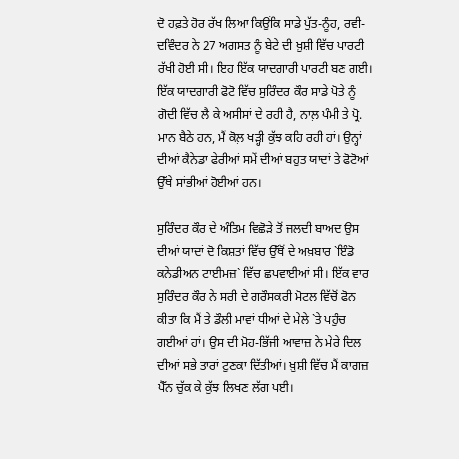ਦੋ ਹਫ਼ਤੇ ਹੋਰ ਰੱਖ ਲਿਆ ਕਿਉਂਕਿ ਸਾਡੇ ਪੁੱਤ-ਨੂੰਹ, ਰਵੀ-ਦਵਿੰਦਰ ਨੇ 27 ਅਗਸਤ ਨੂੰ ਬੇਟੇ ਦੀ ਖ਼ੁਸ਼ੀ ਵਿੱਚ ਪਾਰਟੀ ਰੱਖੀ ਹੋਈ ਸੀ। ਇਹ ਇੱਕ ਯਾਦਗਾਰੀ ਪਾਰਟੀ ਬਣ ਗਈ। ਇੱਕ ਯਾਦਗਾਰੀ ਫੋਟੋ ਵਿੱਚ ਸੁਰਿੰਦਰ ਕੌਰ ਸਾਡੇ ਪੋਤੇ ਨੂੰ ਗੋਦੀ ਵਿੱਚ ਲੈ ਕੇ ਅਸੀਸਾਂ ਦੇ ਰਹੀ ਹੈ, ਨਾਲ਼ ਪੰਮੀ ਤੇ ਪ੍ਰੋ. ਮਾਨ ਬੈਠੇ ਹਨ, ਮੈਂ ਕੋਲ਼ ਖੜ੍ਹੀ ਕੁੱਝ ਕਹਿ ਰਹੀ ਹਾਂ। ਉਨ੍ਹਾਂ ਦੀਆਂ ਕੈਨੇਡਾ ਫੇਰੀਆਂ ਸਮੇਂ ਦੀਆਂ ਬਹੁਤ ਯਾਦਾਂ ਤੇ ਫੋਟੋਆਂ ਉੱਥੇ ਸਾਂਭੀਆਂ ਹੋਈਆਂ ਹਨ।

ਸੁਰਿੰਦਰ ਕੌਰ ਦੇ ਅੰਤਿਮ ਵਿਛੋੜੇ ਤੋਂ ਜਲਦੀ ਬਾਅਦ ਉਸ ਦੀਆਂ ਯਾਦਾਂ ਦੋ ਕਿਸ਼ਤਾਂ ਵਿੱਚ ਉੱਥੋਂ ਦੇ ਅਖ਼ਬਾਰ `ਇੰਡੋ ਕਨੇਡੀਅਨ ਟਾਈਮਜ਼` ਵਿੱਚ ਛਪਵਾਈਆਂ ਸੀ। ਇੱਕ ਵਾਰ ਸੁਰਿੰਦਰ ਕੌਰ ਨੇ ਸਰੀ ਦੇ ਗਰੌਸਕਰੀ ਮੋਟਲ ਵਿੱਚੋਂ ਫੋਨ ਕੀਤਾ ਕਿ ਮੈਂ ਤੇ ਡੌਲੀ ਮਾਵਾਂ ਧੀਆਂ ਦੇ ਮੇਲੇ `ਤੇ ਪਹੁੰਚ ਗਈਆਂ ਹਾਂ। ਉਸ ਦੀ ਮੋਹ-ਭਿੱਜੀ ਆਵਾਜ਼ ਨੇ ਮੇਰੇ ਦਿਲ ਦੀਆਂ ਸਭੇ ਤਾਰਾਂ ਟੁਣਕਾ ਦਿੱਤੀਆਂ। ਖ਼ੁਸ਼ੀ ਵਿੱਚ ਮੈਂ ਕਾਗਜ਼ ਪੈੱਨ ਚੁੱਕ ਕੇ ਕੁੱਝ ਲਿਖਣ ਲੱਗ ਪਈ।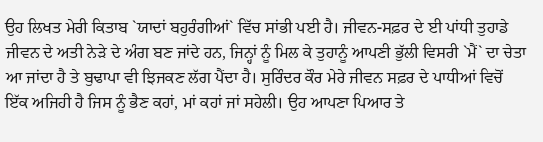ਉਹ ਲਿਖਤ ਮੇਰੀ ਕਿਤਾਬ `ਯਾਦਾਂ ਬਹੁਰੰਗੀਆਂ` ਵਿੱਚ ਸਾਂਭੀ ਪਈ ਹੈ। ਜੀਵਨ-ਸਫ਼ਰ ਦੇ ਈ ਪਾਂਧੀ ਤੁਹਾਡੇ ਜੀਵਨ ਦੇ ਅਤੀ ਨੇੜੇ ਦੇ ਅੰਗ ਬਣ ਜਾਂਦੇ ਹਨ, ਜਿਨ੍ਹਾਂ ਨੂੰ ਮਿਲ ਕੇ ਤੁਹਾਨੂੰ ਆਪਣੀ ਭੁੱਲੀ ਵਿਸਰੀ `ਮੈਂ` ਦਾ ਚੇਤਾ ਆ ਜਾਂਦਾ ਹੈ ਤੇ ਬੁਢਾਪਾ ਵੀ ਝਿਜਕਣ ਲੱਗ ਪੈਂਦਾ ਹੈ। ਸੁਰਿੰਦਰ ਕੌਰ ਮੇਰੇ ਜੀਵਨ ਸਫ਼ਰ ਦੇ ਪਾਧੀਆਂ ਵਿਚੋਂ ਇੱਕ ਅਜਿਹੀ ਹੈ ਜਿਸ ਨੂੰ ਭੈਣ ਕਹਾਂ, ਮਾਂ ਕਹਾਂ ਜਾਂ ਸਹੇਲੀ। ਉਹ ਆਪਣਾ ਪਿਆਰ ਤੇ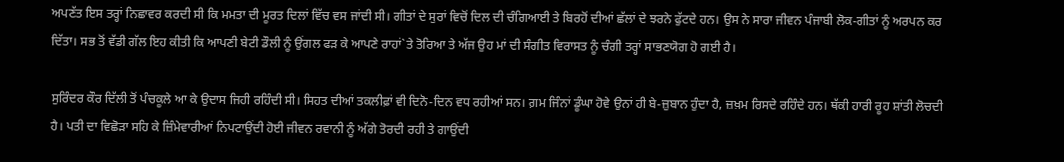ਅਪਣੱਤ ਇਸ ਤਰ੍ਹਾਂ ਨਿਛਾਵਰ ਕਰਦੀ ਸੀ ਕਿ ਮਮਤਾ ਦੀ ਮੂਰਤ ਦਿਲਾਂ ਵਿੱਚ ਵਸ ਜਾਂਦੀ ਸੀ। ਗੀਤਾਂ ਦੇ ਸੁਰਾਂ ਵਿਚੋਂ ਦਿਲ ਦੀ ਚੰਗਿਆਈ ਤੇ ਬਿਰਹੋਂ ਦੀਆਂ ਛੱਲਾਂ ਦੇ ਝਰਨੇ ਫੁੱਟਦੇ ਹਨ। ਉਸ ਨੇ ਸਾਰਾ ਜੀਵਨ ਪੰਜਾਬੀ ਲੋਕ-ਗੀਤਾਂ ਨੂੰ ਅਰਪਨ ਕਰ ਦਿੱਤਾ। ਸਭ ਤੋਂ ਵੱਡੀ ਗੱਲ ਇਹ ਕੀਤੀ ਕਿ ਆਪਣੀ ਬੇਟੀ ਡੌਲੀ ਨੂੰ ਉਂਗਲ ਫੜ ਕੇ ਆਪਣੇ ਰਾਹਾਂ`ਤੇ ਤੋਰਿਆ ਤੇ ਅੱਜ ਉਹ ਮਾਂ ਦੀ ਸੰਗੀਤ ਵਿਰਾਸਤ ਨੂੰ ਚੰਗੀ ਤਰ੍ਹਾਂ ਸਾਭਣਯੋਗ ਹੋ ਗਈ ਹੈ।

ਸੁਰਿੰਦਰ ਕੌਰ ਦਿੱਲੀ ਤੋਂ ਪੰਚਕੂਲੇ ਆ ਕੇ ਉਦਾਸ ਜਿਹੀ ਰਹਿੰਦੀ ਸੀ। ਸਿਹਤ ਦੀਆਂ ਤਕਲੀਫ਼ਾਂ ਵੀ ਦਿਨੋ-ਦਿਨ ਵਧ ਰਹੀਆਂ ਸਨ। ਗ਼ਮ ਜਿੰਨਾਂ ਡੂੰਘਾ ਹੋਵੇ ਉਨਾਂ ਹੀ ਬੇ-ਜ਼ੁਬਾਨ ਹੁੰਦਾ ਹੈ, ਜ਼ਖ਼ਮ ਰਿਸਦੇ ਰਹਿੰਦੇ ਹਨ। ਥੱਕੀ ਹਾਰੀ ਰੂਹ ਸ਼ਾਂਤੀ ਲੋਚਦੀ ਹੈ। ਪਤੀ ਦਾ ਵਿਛੋੜਾ ਸਹਿ ਕੇ ਜ਼ਿੰਮੇਵਾਰੀਆਂ ਨਿਪਟਾਉਂਦੀ ਹੋਈ ਜੀਵਨ ਰਵਾਨੀ ਨੂੰ ਅੱਗੇ ਤੋਰਦੀ ਰਹੀ ਤੇ ਗਾਉਂਦੀ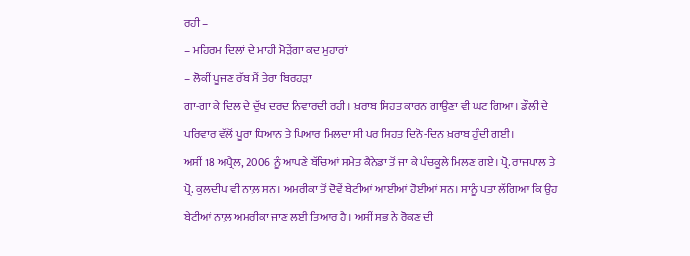ਰਹੀ –
– ਮਹਿਰਮ ਦਿਲਾਂ ਦੇ ਮਾਹੀ ਮੋੜੇਂਗਾ ਕਦ ਮੁਹਾਰਾਂ
– ਲੋਕੀਂ ਪੂਜਣ ਰੱਬ ਮੈਂ ਤੇਰਾ ਬਿਰਹੜਾ
ਗਾ-ਗਾ ਕੇ ਦਿਲ ਦੇ ਦੁੱਖ ਦਰਦ ਨਿਵਾਰਦੀ ਰਹੀ। ਖ਼ਰਾਬ ਸਿਹਤ ਕਾਰਨ ਗਾਉਣਾ ਵੀ ਘਟ ਗਿਆ। ਡੌਲੀ ਦੇ ਪਰਿਵਾਰ ਵੱਲੋਂ ਪੂਰਾ ਧਿਆਨ ਤੇ ਪਿਆਰ ਮਿਲਦਾ ਸੀ ਪਰ ਸਿਹਤ ਦਿਨੋ-ਦਿਨ ਖ਼ਰਾਬ ਹੁੰਦੀ ਗਈ।
ਅਸੀਂ 18 ਅਪ੍ਰੈਲ, 2006 ਨੂੰ ਆਪਣੇ ਬੱਚਿਆਂ ਸਮੇਤ ਕੈਨੇਡਾ ਤੋਂ ਜਾ ਕੇ ਪੰਚਕੂਲੇ ਮਿਲਣ ਗਏ। ਪ੍ਰੋ. ਰਾਜਪਾਲ ਤੇ ਪ੍ਰੋ. ਕੁਲਦੀਪ ਵੀ ਨਾਲ਼ ਸਨ। ਅਮਰੀਕਾ ਤੋਂ ਦੋਵੇਂ ਬੇਟੀਆਂ ਆਈਆਂ ਹੋਈਆਂ ਸਨ। ਸਾਨੂੰ ਪਤਾ ਲੱਗਿਆ ਕਿ ਉਹ ਬੇਟੀਆਂ ਨਾਲ਼ ਅਮਰੀਕਾ ਜਾਣ ਲਈ ਤਿਆਰ ਹੈ। ਅਸੀਂ ਸਭ ਨੇ ਰੋਕਣ ਦੀ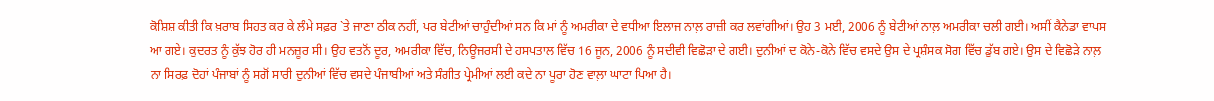ਕੋਸ਼ਿਸ਼ ਕੀਤੀ ਕਿ ਖ਼ਰਾਬ ਸਿਹਤ ਕਰ ਕੇ ਲੰਮੇ ਸਫ਼ਰ `ਤੇ ਜਾਣਾ ਠੀਕ ਨਹੀਂ, ਪਰ ਬੇਟੀਆਂ ਚਾਹੁੰਦੀਆਂ ਸਨ ਕਿ ਮਾਂ ਨੂੰ ਅਮਰੀਕਾ ਦੇ ਵਧੀਆ ਇਲਾਜ ਨਾਲ਼ ਰਾਜ਼ੀ ਕਰ ਲਵਾਂਗੀਆਂ। ਉਹ 3 ਮਈ, 2006 ਨੂੰ ਬੇਟੀਆਂ ਨਾਲ਼ ਅਮਰੀਕਾ ਚਲੀ ਗਈ। ਅਸੀਂ ਕੈਨੇਡਾ ਵਾਪਸ ਆ ਗਏ। ਕੁਦਰਤ ਨੂੰ ਕੁੱਝ ਹੋਰ ਹੀ ਮਨਜ਼ੂਰ ਸੀ। ਉਹ ਵਤਨੋਂ ਦੂਰ, ਅਮਰੀਕਾ ਵਿੱਚ, ਨਿਊਜਰਸੀ ਦੇ ਹਸਪਤਾਲ ਵਿੱਚ 16 ਜੂਨ, 2006 ਨੂੰ ਸਦੀਵੀ ਵਿਛੋੜਾ ਦੇ ਗਈ। ਦੁਨੀਆਂ ਦ ਕੋਨੇ-ਕੋਨੇ ਵਿੱਚ ਵਸਦੇ ਉਸ ਦੇ ਪ੍ਰਸ਼ੰਸਕ ਸੋਗ ਵਿੱਚ ਡੁੱਬ ਗਏ। ਉਸ ਦੇ ਵਿਛੋੜੇ ਨਾਲ਼ ਨਾ ਸਿਰਫ਼ ਦੋਹਾਂ ਪੰਜਾਬਾਂ ਨੂੰ ਸਗੋਂ ਸਾਰੀ ਦੁਨੀਆਂ ਵਿੱਚ ਵਸਦੇ ਪੰਜਾਬੀਆਂ ਅਤੇ ਸੰਗੀਤ ਪ੍ਰੇਮੀਆਂ ਲਈ ਕਦੇ ਨਾ ਪੂਰਾ ਹੋਣ ਵਾਲ਼ਾ ਘਾਟਾ ਪਿਆ ਹੈ।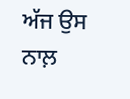ਅੱਜ ਉਸ ਨਾਲ਼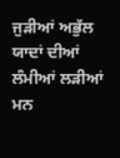ਜੁੜੀਆਂ ਅਭੁੱਲ ਯਾਦਾਂ ਦੀਆਂ ਲੰਮੀਆਂ ਲੜੀਆਂ ਮਨ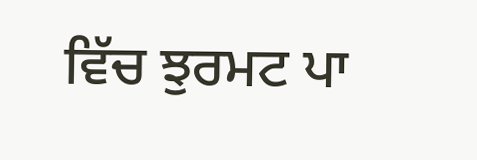ਵਿੱਚ ਝੁਰਮਟ ਪਾ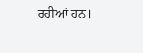ਰਹੀਆਂ ਹਨ।